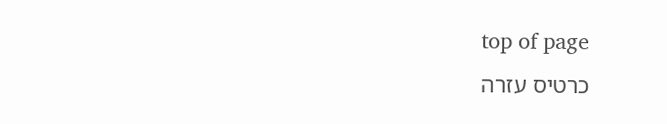top of page
כרטיס עזרה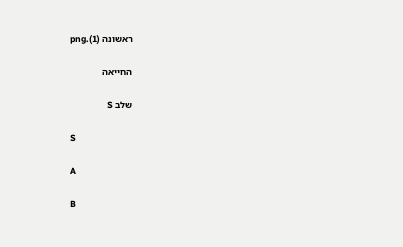ראשונה (1).png

החייאה

שלב S

S

A

B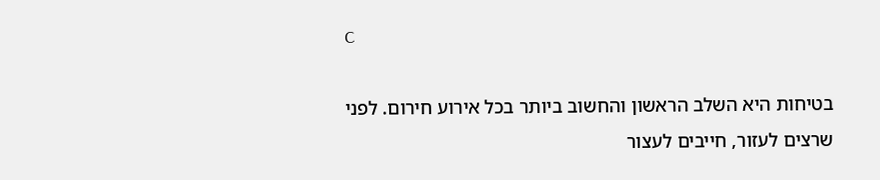C

בטיחות היא השלב הראשון והחשוב ביותר בכל אירוע חירום. לפני שרצים לעזור, חייבים לעצור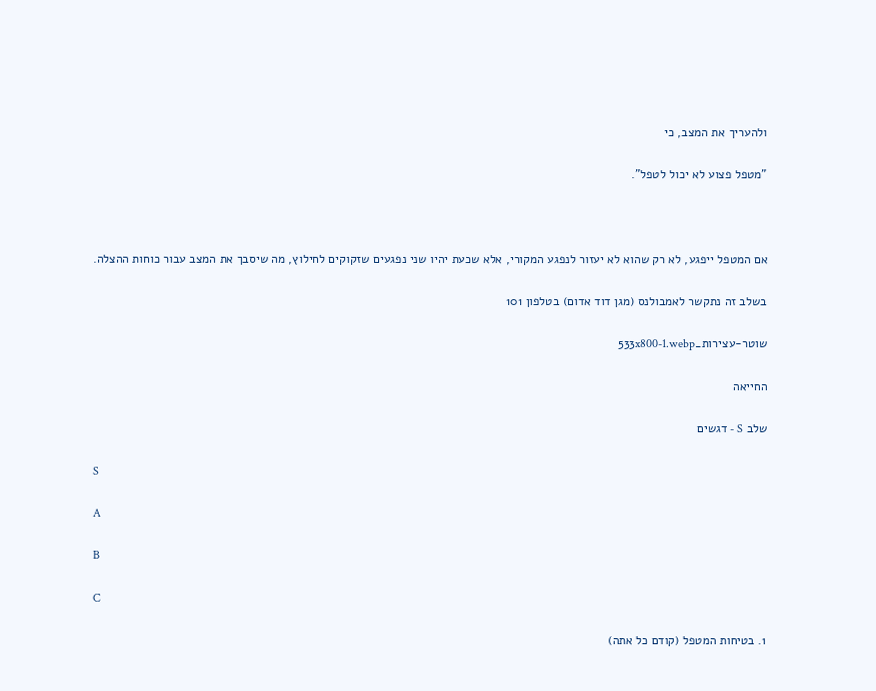ולהעריך את המצב, כי

"מטפל פצוע לא יכול לטפל".



אם המטפל ייפגע, לא רק שהוא לא יעזור לנפגע המקורי, אלא שכעת יהיו שני נפגעים שזקוקים לחילוץ, מה שיסבך את המצב עבור כוחות ההצלה.

בשלב זה נתקשר לאמבולנס (מגן דוד אדום) בטלפון 101

שוטר-עצירות_533x800-1.webp

החייאה

שלב S - דגשים

S

A

B

C

1. בטיחות המטפל (קודם כל אתה)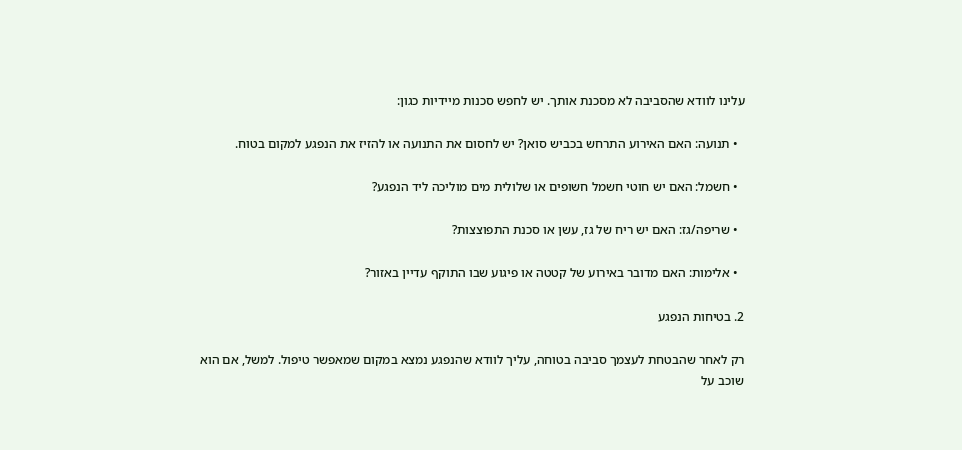עלינו לוודא שהסביבה לא מסכנת אותך. יש לחפש סכנות מיידיות כגון:

  • תנועה: האם האירוע התרחש בכביש סואן? יש לחסום את התנועה או להזיז את הנפגע למקום בטוח.

  • חשמל: האם יש חוטי חשמל חשופים או שלולית מים מוליכה ליד הנפגע?

  • שריפה/גז: האם יש ריח של גז, עשן או סכנת התפוצצות?

  • אלימות: האם מדובר באירוע של קטטה או פיגוע שבו התוקף עדיין באזור?

2. בטיחות הנפגע

רק לאחר שהבטחת לעצמך סביבה בטוחה, עליך לוודא שהנפגע נמצא במקום שמאפשר טיפול. למשל, אם הוא שוכב על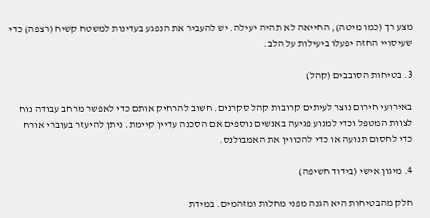מצע רך (כמו מיטה), החייאה לא תהיה יעילה. יש להעביר את הנפגע בעדינות למשטח קשיח (רצפה) כדי שעיסויי החזה יפעלו ביעילות על הלב.

3. בטיחות הסובבים (קהל)

באירועי חירום נוצר לעיתים קרובות קהל סקרנים. חשוב להרחיק אותם כדי לאפשר מרחב עבודה נוח לצוות המטפל וכדי למנוע פגיעה באנשים נוספים אם הסכנה עדיין קיימת. ניתן להיעזר בעוברי אורח כדי לחסום תנועה או כדי להכווין את האמבולנס.

4. מיגון אישי (בידוד חשיפה)

חלק מהבטיחות היא הגנה מפני מחלות ומזהמים. במידת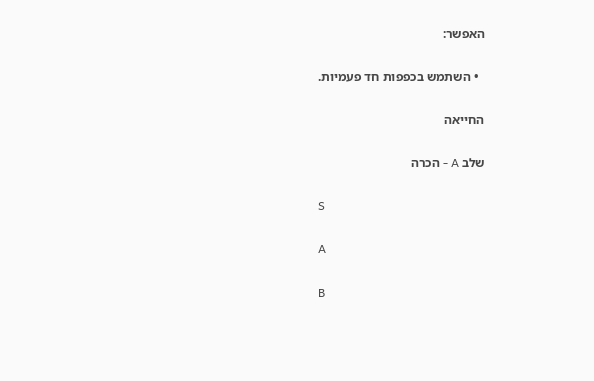האפשר:

  • השתמש בכפפות חד פעמיות.

החייאה

שלב A - הכרה

S

A

B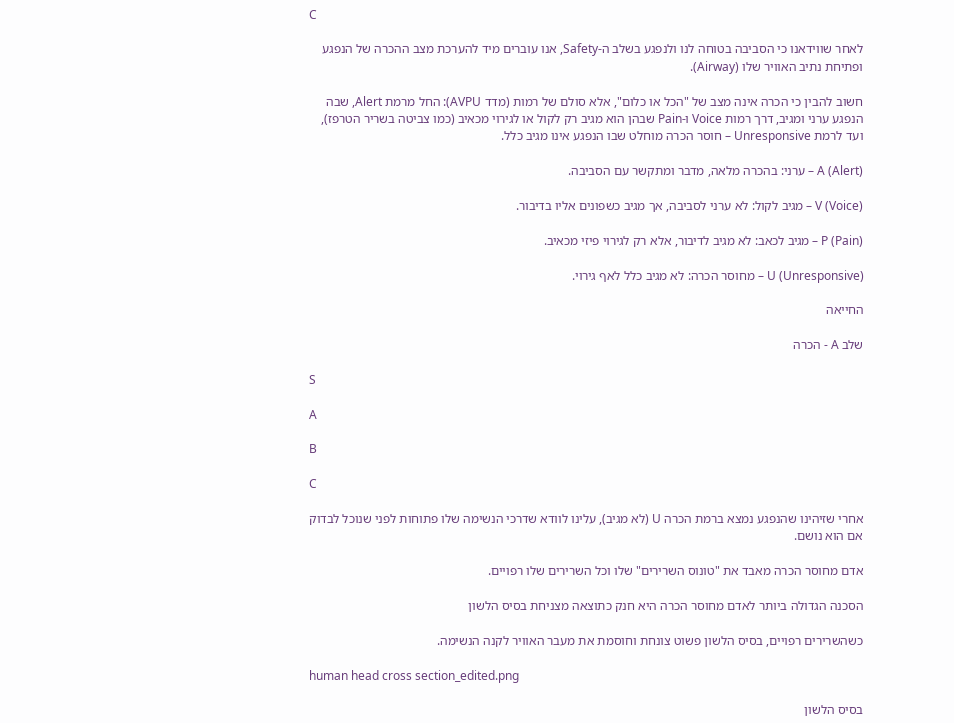C

לאחר שווידאנו כי הסביבה בטוחה לנו ולנפגע בשלב ה-Safety, אנו עוברים מיד להערכת מצב ההכרה של הנפגע ופתיחת נתיב האוויר שלו (Airway).

חשוב להבין כי הכרה אינה מצב של "הכל או כלום", אלא סולם של רמות (מדד AVPU): החל מרמת Alert, שבה הנפגע ערני ומגיב, דרך רמות Voice ו-Pain שבהן הוא מגיב רק לקול או לגירוי מכאיב (כמו צביטה בשריר הטרפז), ועד לרמת Unresponsive – חוסר הכרה מוחלט שבו הנפגע אינו מגיב כלל.

A (Alert) – ערני: בהכרה מלאה, מדבר ומתקשר עם הסביבה.

V (Voice) – מגיב לקול: לא ערני לסביבה, אך מגיב כשפונים אליו בדיבור.

P (Pain) – מגיב לכאב: לא מגיב לדיבור, אלא רק לגירוי פיזי מכאיב.

U (Unresponsive) – מחוסר הכרה: לא מגיב כלל לאף גירוי.

החייאה

שלב A - הכרה

S

A

B

C

אחרי שזיהינו שהנפגע נמצא ברמת הכרה U (לא מגיב), עלינו לוודא שדרכי הנשימה שלו פתוחות לפני שנוכל לבדוק אם הוא נושם.

אדם מחוסר הכרה מאבד את "טונוס השרירים" שלו וכל השרירים שלו רפויים.

הסכנה הגדולה ביותר לאדם מחוסר הכרה היא חנק כתוצאה מצניחת בסיס הלשון

כשהשרירים רפויים, בסיס הלשון פשוט צונחת וחוסמת את מעבר האוויר לקנה הנשימה.

human head cross section_edited.png

בסיס הלשון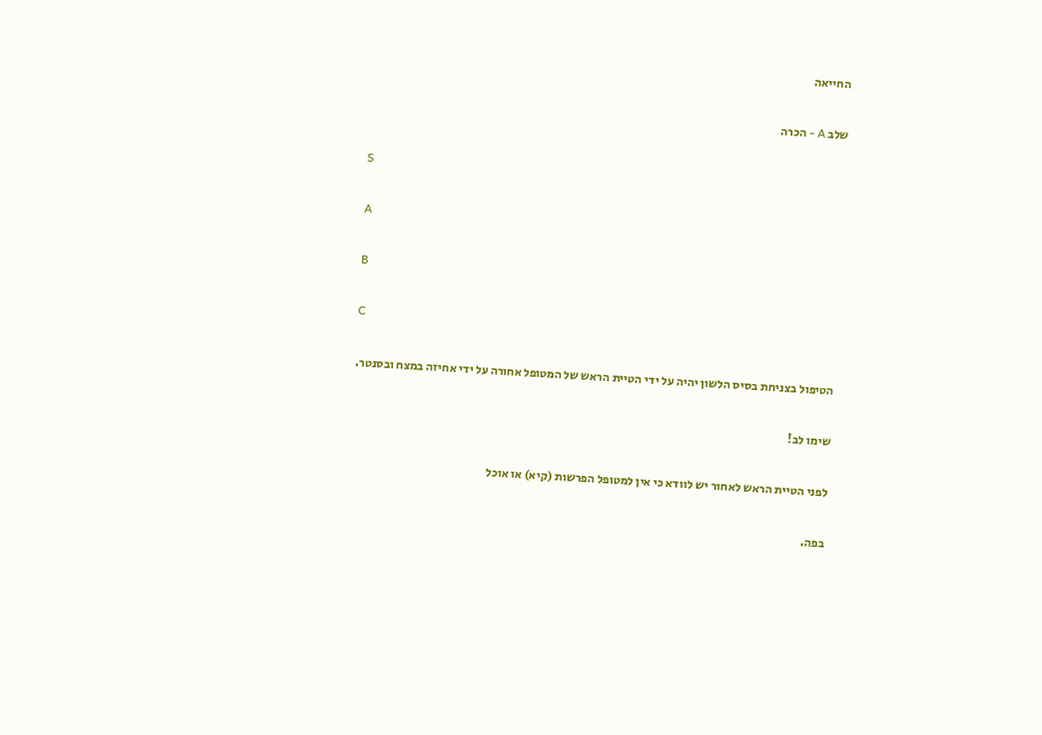החייאה

שלב A - הכרה

S

A

B

C

הטיפול בצניחת בסיס הלשון יהיה על ידי הטיית הראש של המטופל אחורה על ידי אחיזה במצח ובסנטר.

שימו לב!

לפני הטיית הראש לאחור יש לוודא כי אין למטופל הפרשות (קיא) או אוכל

בפה.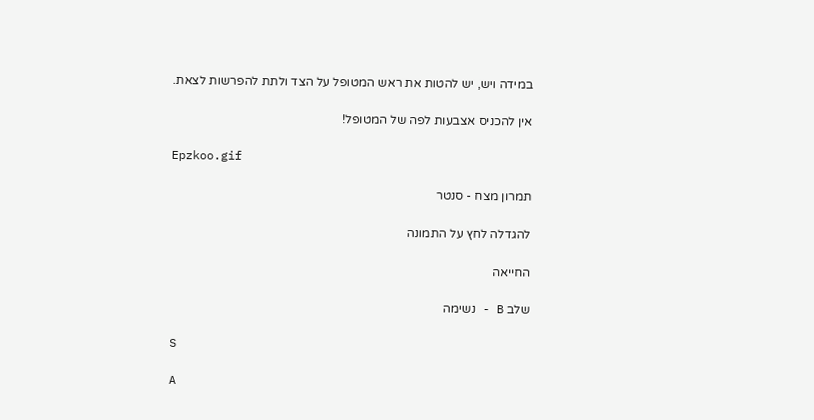במידה ויש, יש להטות את ראש המטופל על הצד ולתת להפרשות לצאת.

אין להכניס אצבעות לפה של המטופל!

Epzkoo.gif

תמרון מצח - סנטר

להגדלה לחץ על התמונה

החייאה

שלב B - נשימה

S

A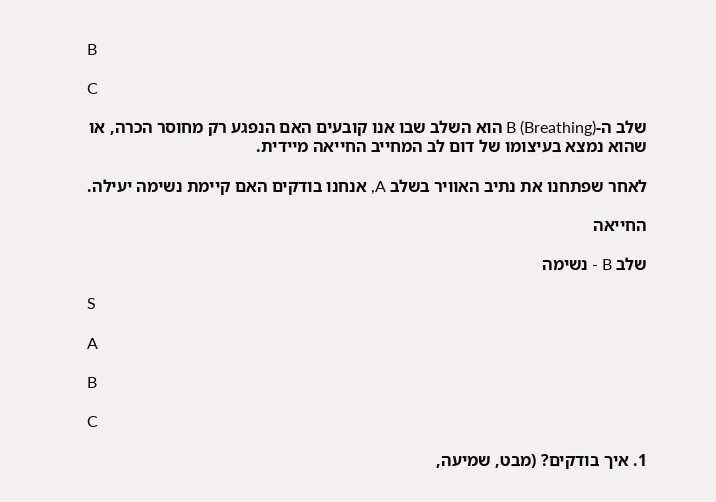B

C

שלב ה-B (Breathing) הוא השלב שבו אנו קובעים האם הנפגע רק מחוסר הכרה, או שהוא נמצא בעיצומו של דום לב המחייב החייאה מיידית.

לאחר שפתחנו את נתיב האוויר בשלב A, אנחנו בודקים האם קיימת נשימה יעילה.

החייאה

שלב B - נשימה

S

A

B

C

1. איך בודקים? (מבט, שמיעה,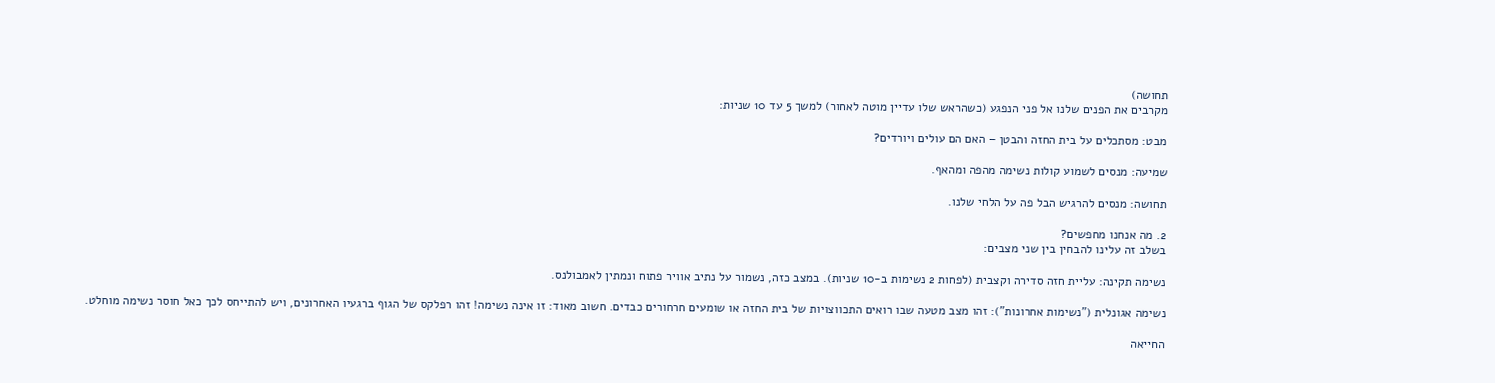תחושה)
מקרבים את הפנים שלנו אל פני הנפגע (כשהראש שלו עדיין מוטה לאחור) למשך 5 עד 10 שניות:

מבט: מסתכלים על בית החזה והבטן – האם הם עולים ויורדים?

שמיעה: מנסים לשמוע קולות נשימה מהפה ומהאף.

תחושה: מנסים להרגיש הבל פה על הלחי שלנו.

2. מה אנחנו מחפשים?
בשלב זה עלינו להבחין בין שני מצבים:

נשימה תקינה: עליית חזה סדירה וקצבית (לפחות 2 נשימות ב-10 שניות). במצב כזה, נשמור על נתיב אוויר פתוח ונמתין לאמבולנס.

נשימה אגונלית ("נשימות אחרונות"): זהו מצב מטעה שבו רואים התכווצויות של בית החזה או שומעים חרחורים כבדים. חשוב מאוד: זו אינה נשימה! זהו רפלקס של הגוף ברגעיו האחרונים, ויש להתייחס לכך כאל חוסר נשימה מוחלט.

החייאה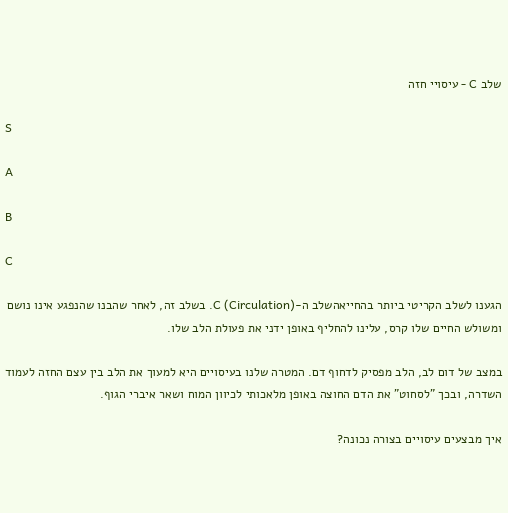שלב C - עיסויי חזה

S

A

B

C

הגענו לשלב הקריטי ביותר בהחייאהשלב ה-C (Circulation). בשלב זה, לאחר שהבנו שהנפגע אינו נושם ומשולש החיים שלו קרס, עלינו להחליף באופן ידני את פעולת הלב שלו.

במצב של דום לב, הלב מפסיק לדחוף דם. המטרה שלנו בעיסויים היא למעוך את הלב בין עצם החזה לעמוד השדרה, ובכך "לסחוט" את הדם החוצה באופן מלאכותי לכיוון המוח ושאר איברי הגוף.

איך מבצעים עיסויים בצורה נכונה?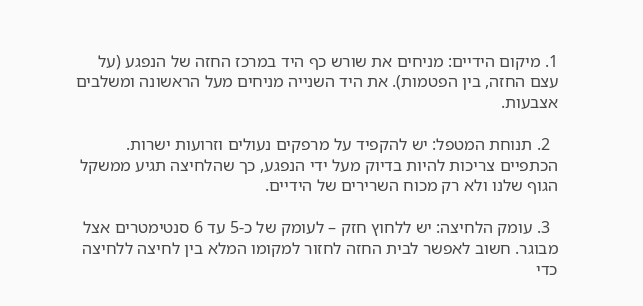1. מיקום הידיים: מניחים את שורש כף היד במרכז החזה של הנפגע (על עצם החזה, בין הפטמות). את היד השנייה מניחים מעל הראשונה ומשלבים אצבעות.

  2. תנוחת המטפל: יש להקפיד על מרפקים נעולים וזרועות ישרות. הכתפיים צריכות להיות בדיוק מעל ידי הנפגע, כך שהלחיצה תגיע ממשקל הגוף שלנו ולא רק מכוח השרירים של הידיים.

  3. עומק הלחיצה: יש ללחוץ חזק – לעומק של כ-5 עד 6 סנטימטרים אצל מבוגר. חשוב לאפשר לבית החזה לחזור למקומו המלא בין לחיצה ללחיצה כדי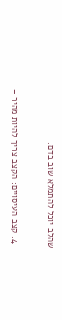שהלב יוכל להתמלא שוב בדם.

  4. קצב העיסויים: הקצב צריך להיות מהיר –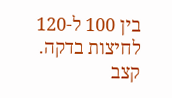בין 100 ל-120 לחיצות בדקה. קצב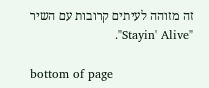זה מזוהה לעיתים קרובות עם השיר "Stayin' Alive".

bottom of page